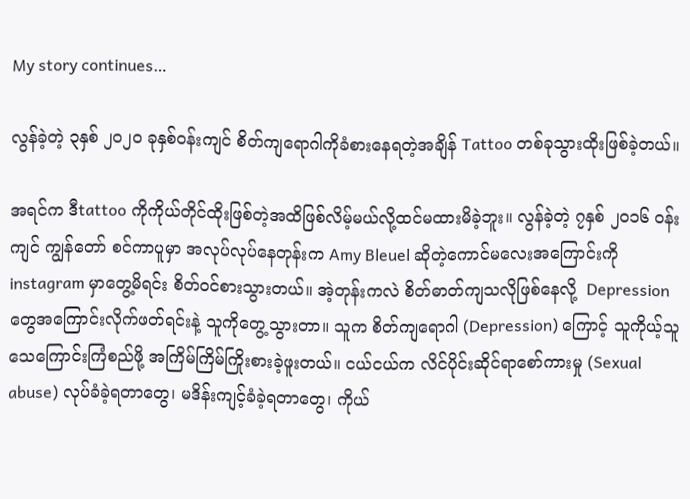My story continues…

လွန်ခဲ့တဲ့ ၃နှစ် ၂၀၂၀ ခုနှစ်ဝန်းကျင် စိတ်ကျရောဂါကိုခံစားနေရတဲ့အချိန် Tattoo တစ်ခုသွားထိုးဖြစ်ခဲ့တယ်။

အရင်က ဒီtattoo ကိုကိုယ်တိုင်ထိုးဖြစ်တဲ့အထိဖြစ်လိမ့်မယ်လို့ထင်မထားမိခဲ့ဘူး။ လွန်ခဲ့တဲ့ ၇နှစ် ၂၀၁၆ ဝန်းကျင် ကျွန်တော် စင်ကာပူမှာ အလုပ်လုပ်နေတုန်းက Amy Bleuel ဆိုတဲ့ကောင်မလေးအကြောင်းကို instagram မှာတွေ့မိရင်း စိတ်ဝင်စားသွားတယ်။ အဲ့တုန်းကလဲ စိတ်ဓာတ်ကျသလိုဖြစ်နေလို့  Depression တွေအကြောင်းလိုက်ဖတ်ရင်းနဲ့ သူကိုတွေ့သွားတာ။ သူက စိတ်ကျရောဂါ (Depression) ကြောင့် သူကိုယ့်သူ သေကြောင်းကြံစည်ဖို့ အကြိမ်ကြိမ်ကြိုးစားခဲ့ဖူးတယ်။ ငယ်ငယ်က လိင်ပိုင်းဆိုင်ရာစော်ကားမှု (Sexual abuse) လုပ်ခံခဲ့ရတာတွေ၊ မဒိန်းကျင့်ခံခဲ့ရတာတွေ၊ ကိုယ်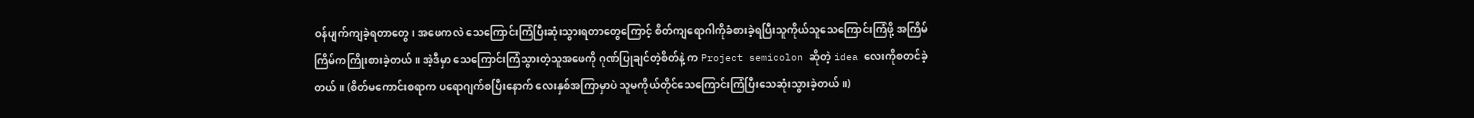ဝန်ပျက်ကျခဲ့ရတာတွေ၊ အဖေကလဲ သေကြောင်းကြံပြီးဆုံးသွားရတာတွေကြောင့် စိတ်ကျရောဂါကိုခံစားခဲ့ရပြီးသူကိုယ်သူသေကြောင်းကြံဖို့ အကြိမ်ကြိမ်ကကြိုးစားခဲ့တယ်။ အဲ့ဒီမှာ သေကြောင်းကြံသွားတဲ့သူအဖေကို ဂုဏ်ပြုချင်တဲ့စိတ်နဲ့ က Project semicolon ဆိုတဲ့ idea လေးကိုစတင်ခဲ့တယ်။ (စိတ်မကောင်းစရာက ပရောဂျက်စပြီးနောက် လေးနှစ်အကြာမှာပဲ သူမကိုယ်တိုင်သေကြောင်းကြံပြီးသေဆုံးသွားခဲ့တယ်။)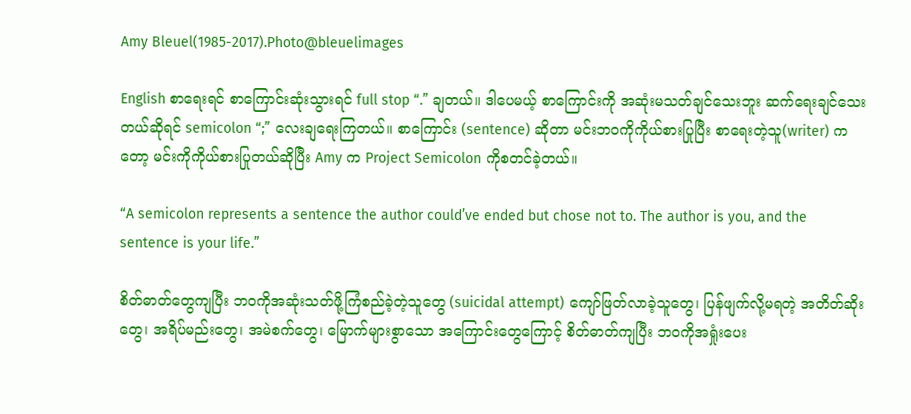Amy Bleuel(1985-2017).Photo@bleuelimages

English စာရေးရင် စာကြောင်းဆုံးသွားရင် full stop “.” ချတယ်။ ဒါပေမယ့် စာကြောင်းကို အဆုံးမသတ်ချင်သေးဘူး ဆက်ရေးချင်သေးတယ်ဆိုရင် semicolon “;” လေးချရေးကြတယ်။ စာကြောင်း (sentence) ဆိုတာ မင်းဘဝကိုကိုယ်စားပြုပြီး စာရေးတဲ့သူ(writer) ကတော့ မင်းကိုကိုယ်စားပြုတယ်ဆိုပြီး Amy က Project Semicolon ကိုစတင်ခဲ့တယ်။

“A semicolon represents a sentence the author could’ve ended but chose not to. The author is you, and the sentence is your life.”

စိတ်ဓာတ်တွေကျပြီး ဘဝကိုအဆုံးသတ်ဖို့ကြံစည်ခဲ့တဲ့သူတွေ (suicidal attempt) ကျော်ဖြတ်လာခဲ့သူတွေ၊ ပြန်ဖျက်လို့မရတဲ့ အတိတ်ဆိုးတွေ၊ အရိပ်မည်းတွေ၊ အမဲစက်တွေ၊ မြောက်များစွာသော အကြောင်းတွေကြောင့် စိတ်ဓာတ်ကျပြီး ဘဝကိုအရှုံးပေး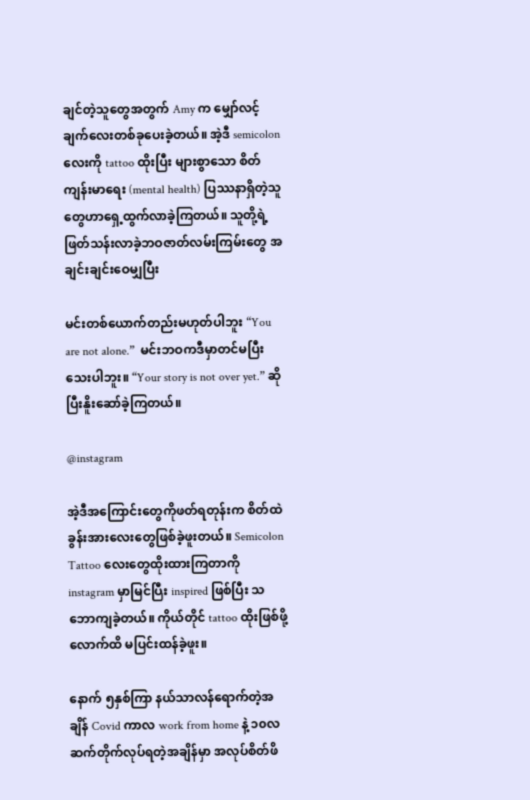ချင်တဲ့သူတွေအတွက် Amy က မျှော်လင့်ချက်လေးတစ်ခုပေးခဲ့တယ်။ အဲ့ဒီ semicolon လေးကို tattoo ထိုးပြီး များစွာသော စိတ်ကျန်းမာရေး (mental health) ပြဿနာရှိတဲ့သူတွေဟာရှေ့ထွက်လာခဲ့ကြတယ်။ သူတို့ရဲ့ ဖြတ်သန်းလာခဲ့ဘဝဇာတ်လမ်းကြမ်းတွေ အချင်းချင်းဝေမျှပြီး

မင်းတစ်ယောက်တည်းမဟုတ်ပါဘူး “You are not alone.”  မင်းဘဝကဒီမှာတင်မပြီးသေးပါဘူး။ “Your story is not over yet.” ဆိုပြီးနိူးဆော်ခဲ့ကြတယ်။

@instagram

အဲ့ဒီအကြောင်းတွေကိုဖတ်ရတုန်းက စိတ်ထဲခွန်းအားလေးတွေဖြစ်ခဲ့ဖူးတယ်။ Semicolon Tattoo လေးတွေထိုးထားကြတာကို instagram မှာမြင်ပြီး inspired ဖြစ်ပြီး သဘောကျခဲ့တယ်။ ကိုယ်တိုင် tattoo ထိုးဖြစ်ဖို့လောက်ထိ မပြင်းထန်ခဲ့ဖူး။

နောက် ၅နှစ်ကြာ နယ်သာလန်ရောက်တဲ့အချိန် Covid ကာလ work from home နဲ့ ၁၀လ ဆက်တိုက်လုပ်ရတဲ့အချိန်မှာ အလုပ်စိတ်ဖိ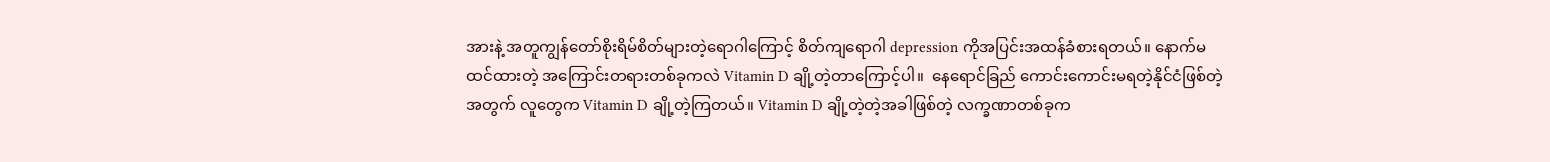အားနဲ့ အတူကျွန်တော်စိုးရိမ်စိတ်များတဲ့ရောဂါကြောင့် စိတ်ကျရောဂါ depression ကိုအပြင်းအထန်ခံစားရတယ်။ နောက်မထင်ထားတဲ့ အကြောင်းတရားတစ်ခုကလဲ Vitamin D ချို့တဲ့တာကြောင့်ပါ။  နေရောင်ခြည် ကောင်းကောင်းမရတဲ့နိုင်ငံဖြစ်တဲ့အတွက် လူတွေက Vitamin D ချို့တဲ့ကြတယ်။ Vitamin D ချို့တဲ့တဲ့အခါဖြစ်တဲ့ လက္ခဏာတစ်ခုက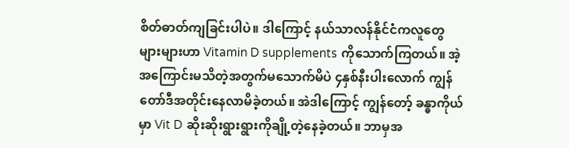စိတ်ဓာတ်ကျခြင်းပါပဲ။ ဒါကြောင့် နယ်သာလန်နိုင်ငံကလူတွေများများဟာ Vitamin D supplements ကိုသောက်ကြတယ်။ အဲ့အကြောင်းမသိတဲ့အတွက်မသောက်မိပဲ ၄နှစ်နီးပါးလောက် ကျွန်တော်ဒီအတိုင်းနေလာမိခဲ့တယ်။ အဲဒါကြောင့် ကျွန်တော့် ခန္ဓာကိုယ်မှာ Vit D ဆိုးဆိုးရွားရွားကိုချို့တဲ့နေခဲ့တယ်။ ဘာမှအ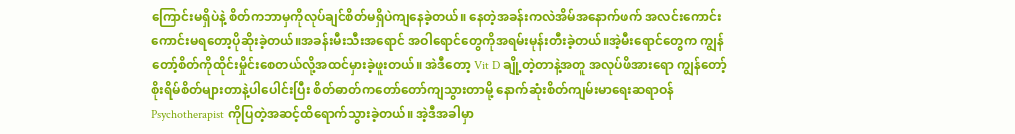ကြောင်းမရှိပဲနဲ့ စိတ်ကဘာမှကိုလုပ်ချင်စိတ်မရှိပဲကျနေခဲ့တယ်။ နေတဲ့အခန်းကလဲအိမ်အနောက်ဖက် အလင်းကောင်းကောင်းမရတော့ပိုဆိုးခဲ့တယ်။အခန်းမီးသီးအရောင် အဝါရောင်တွေကိုအရမ်းမုန်းတီးခဲ့တယ်။အဲ့မီးရောင်တွေက ကျွန်တော့်စိတ်ကိုထိုင်းမှိုင်းစေတယ်လို့အထင်မှားခဲ့ဖူးတယ်။ အဲဒီတော့ Vit D ချို့တဲ့တာနဲ့အတူ အလုပ်ဖိအားရော ကျွန်တော့်စိုးရိမ်စိတ်များတာနဲ့ပါပေါင်းပြီး စိတ်ဓာတ်ကတော်တော်ကျသွားတာမို့ နောက်ဆုံးစိတ်ကျမ်းမာရေးဆရာဝန် Psychotherapist ကိုပြတဲ့အဆင့်ထိရောက်သွားခဲ့တယ်။ အဲ့ဒီအခါမှာ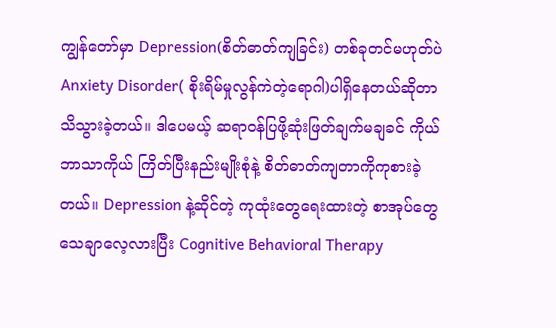ကျွန်တော်မှာ Depression(စိတ်ဓာတ်ကျခြင်း) တစ်ခုတင်မဟုတ်ပဲ Anxiety Disorder( စိုးရိမ်မှုလွန်ကဲတဲ့ရောဂါ)ပါရှိနေတယ်ဆိုတာသိသွားခဲ့တယ်။ ဒါပေမယ့် ဆရာဝန်ပြဖို့ဆုံးဖြတ်ချက်မချခင် ကိုယ်ဘာသာကိုယ် ကြိတ်ပြီးနည်းမျိုးစုံနဲ့ စိတ်ဓာတ်ကျတာကိုကုစားခဲ့တယ်။ Depression နဲ့ဆိုင်တဲ့ ကုထုံးတွေရေးထားတဲ့ စာအုပ်တွေသေချာလေ့လားပြီး Cognitive Behavioral Therapy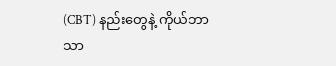(CBT) နည်းတွေနဲ့ ကိုယ်ဘာသာ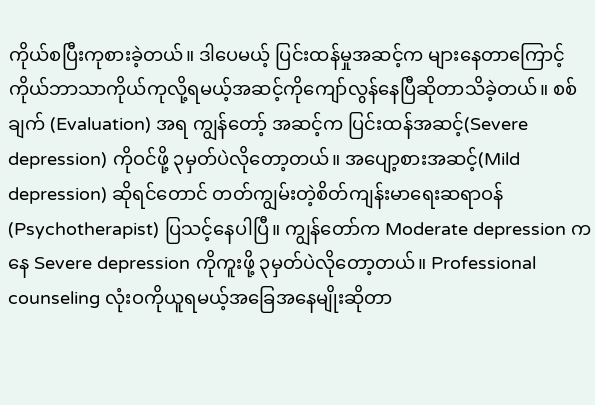ကိုယ်စပြီးကုစားခဲ့တယ်။ ဒါပေမယ့် ပြင်းထန်မှုအဆင့်က များနေတာကြောင့် ကိုယ်ဘာသာကိုယ်ကုလို့ရမယ့်အဆင့်ကိုကျော်လွန်နေပြီဆိုတာသိခဲ့တယ်။ စစ်ချက် (Evaluation) အရ ကျွန်တော့် အဆင့်က ပြင်းထန်အဆင့်(Severe depression) ကိုဝင်ဖို့ ၃မှတ်ပဲလိုတော့တယ်။ အပျော့စားအဆင့်(Mild depression) ဆိုရင်တောင် တတ်ကျွမ်းတဲ့စိတ်ကျန်းမာရေးဆရာဝန် (Psychotherapist) ပြသင့်နေပါပြီ။ ကျွန်တော်က Moderate depression ကနေ Severe depression ကိုကူးဖို့ ၃မှတ်ပဲလိုတော့တယ်။ Professional counseling လုံးဝကိုယူရမယ့်အခြေအနေမျိုးဆိုတာ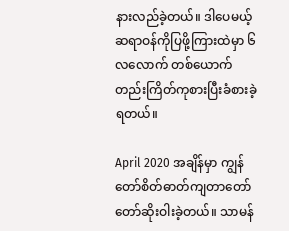နားလည်ခဲ့တယ်။ ဒါပေမယ့် ဆရာဝန်ကိုပြဖို့ကြားထဲမှာ ၆လလောက် တစ်ယောက်တည်းကြိတ်ကုစားပြီးခံစားခဲ့ရတယ်။

April 2020 အချိန်မှာ ကျွန်တော်စိတ်ဓာတ်ကျတာတော်တော်ဆိုးဝါးခဲ့တယ်။ သာမန်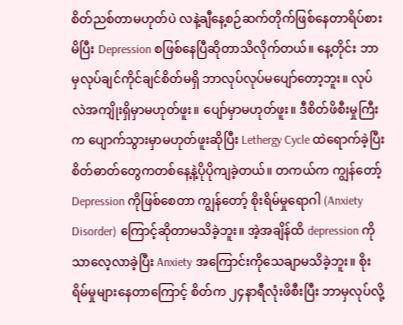စိတ်ညစ်တာမဟုတ်ပဲ လနဲ့ချီနေ့စဉ်ဆက်တိုက်ဖြစ်နေတာရိပ်စားမိပြီး Depression စဖြစ်နေပြီဆိုတာသိလိုက်တယ်။ နေ့တိုင်း ဘာမှလုပ်ချင်ကိုင်ချင်စိတ်မရှိ ဘာလုပ်လုပ်မပျော်တော့ဘူး။ လုပ်လဲအကျိုးရှိမှာမဟုတ်ဖူး။ ပျော်မှာမဟုတ်ဖူး။ ဒီစိတ်ဖိစီးမှုကြီးက ပျောက်သွားမှာမဟုတ်ဖူးဆိုပြီး Lethergy Cycle ထဲရောက်ခဲ့ပြီး စိတ်ဓာတ်တွေကတစ်နေ့နဲ့ပိုပိုကျခဲ့တယ်။ တကယ်က ကျွန်တော့် Depression ကိုဖြစ်စေတာ ကျွန်တော့် စိုးရိမ်မှုရောဂါ (Anxiety Disorder) ကြောင့်ဆိုတာမသိခဲ့ဘူး။ အဲ့အချိန်ထိ depression ကိုသာလေ့လာခဲ့ပြီး Anxiety အကြောင်းကိုသေချာမသိခဲ့ဘူး။ စိုးရိမ်မှုများနေတာကြောင့် စိတ်က ၂၄နာရီလုံးဖိစီးပြီး ဘာမှလုပ်လို့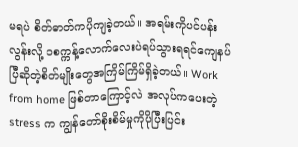မရပဲ စိတ်ဓာတ်ကပိုကျခဲ့တယ်။ အရမ်းကိုပင်ပန်းလွန်းလို့ ၁စက္ကန့်လောက်လေးပဲရပ်သွားရရင်ကျေနပ်ပြီဆိုတဲ့စိတ်မျိုးတွေအကြိမ်ကြိမ်ရှိခဲ့တယ်။ Work from home ဖြစ်တာကြောင့်လဲ အလုပ်ကပေးတဲ့ stress က ကျွန်တော်စိုးစိမ်မှုကိုပိုပြီးပြင်း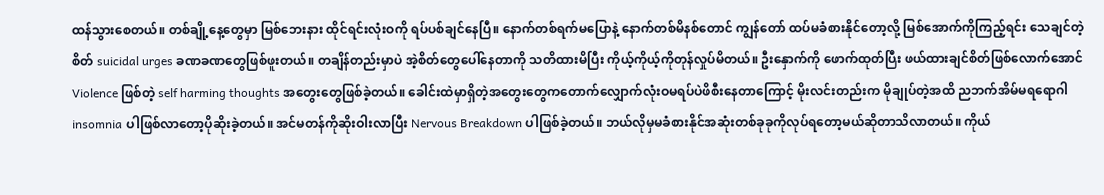ထန်သွားစေတယ်။ တစ်ချို့နေ့တွေမှာ မြစ်ဘေးနား ထိုင်ရင်းလုံးဝကို ရပ်ပစ်ချင်နေပြီ။ နောက်တစ်ရက်မပြောနဲ့ နောက်တစ်မိနစ်တောင် ကျွန်တော် ထပ်မခံစားနိုင်တော့လို့ မြစ်အောက်ကိုကြည့်ရင်း သေချင်တဲ့စိတ် suicidal urges ခဏခဏတွေဖြစ်ဖူးတယ်။ တချိန်တည်းမှာပဲ အဲ့စိတ်တွေပေါ်နေတာကို သတိထားမိပြီး ကိုယ့်ကိုယ့်ကိုတုန်လှုပ်မိတယ်။ ဦးနှောက်ကို ဖောက်ထုတ်ပြီး ဖယ်ထားချင်စိတ်ဖြစ်လောက်အောင် Violence ဖြစ်တဲ့ self harming thoughts အတွေးတွေဖြစ်ခဲ့တယ်။ ခေါင်းထဲမှာရှိတဲ့အတွေးတွေကတောက်လျှောက်လုံးဝမရပ်ပဲဖိစီးနေတာကြောင့် မိုးလင်းတည်းက မိုချုပ်တဲ့အထိ ညဘက်အိမ်မရရောဂါ insomnia ပါဖြစ်လာတော့ပိုဆိုးခဲ့တယ်။ အင်မတန်ကိုဆိုးဝါးလာပြီး Nervous Breakdown ပါဖြစ်ခဲ့တယ်။ ဘယ်လိုမှမခံစားနိုင်အဆုံးတစ်ခုခုကိုလုပ်ရတော့မယ်ဆိုတာသိလာတယ်။ ကိုယ်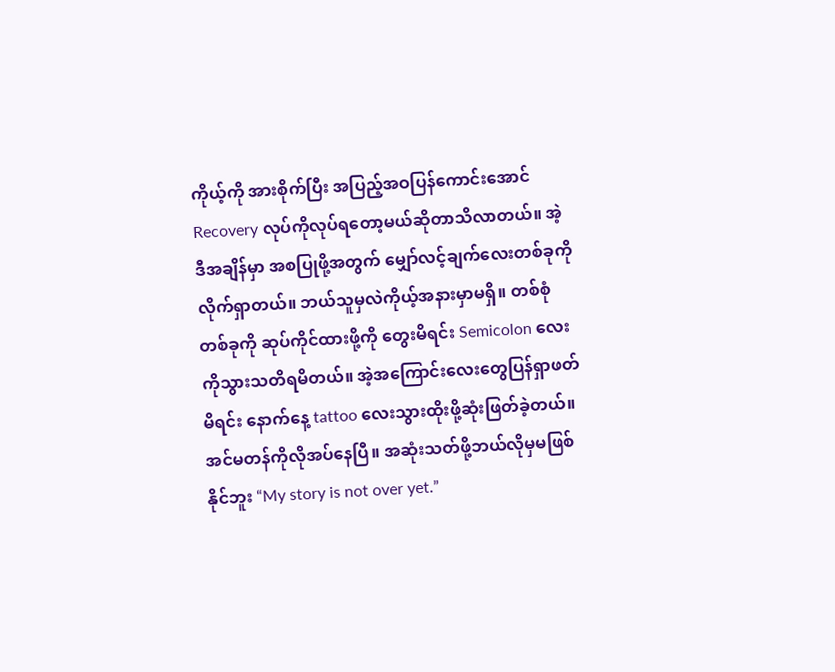ကိုယ့်ကို အားစိုက်ပြီး အပြည့်အဝပြန်ကောင်းအောင် Recovery လုပ်ကိုလုပ်ရတော့မယ်ဆိုတာသိလာတယ်။ အဲ့ဒီအချိန်မှာ အစပြုဖို့အတွက် မျှော်လင့်ချက်လေးတစ်ခုကိုလိုက်ရှာတယ်။ ဘယ်သူမှလဲကိုယ့်အနားမှာမရှိ။ တစ်စုံတစ်ခုကို ဆုပ်ကိုင်ထားဖို့ကို တွေးမိရင်း Semicolon လေးကိုသွားသတိရမိတယ်။ အဲ့အကြောင်းလေးတွေပြန်ရှာဖတ်မိရင်း နောက်နေ့ tattoo လေးသွားထိုးဖို့ဆုံးဖြတ်ခဲ့တယ်။ အင်မတန်ကိုလိုအပ်နေပြီ။ အဆုံးသတ်ဖို့ဘယ်လိုမှမဖြစ်နိုင်ဘူး “My story is not over yet.”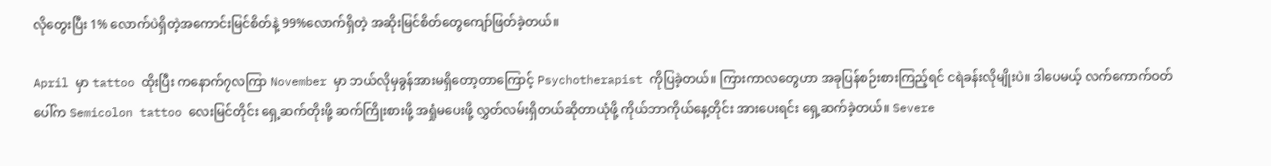လိုတွေးပြီး 1% လောက်ပဲရှိတဲ့အကောင်းမြင်စိတ်နဲ့ 99%လောက်ရှိတဲ့ အဆိုးမြင်စိတ်တွေကျော်ဖြတ်ခဲ့တယ်။

April မှာ tattoo ထိုးပြီး ကနောက်၇လကြာ November မှာ ဘယ်လိုမှခွန်အားမရှိတော့တာကြောင့် Psychotherapist ကိုပြခဲ့တယ်။ ကြားကာလတွေဟာ အခုပြန်စဉ်းစားကြည့်ရင် ငရဲခန်းလိုမျိုးပဲ။ ဒါပေမယ့် လက်ကောက်ဝတ်ပေါ်က Semicolon tattoo လေးမြင်တိုင်း ရှေ့ဆက်တိုးဖို့ ဆက်ကြိုးစားဖို့ အရှုံမပေးဖို့ လွှတ်လမ်းရှိတယ်ဆိုတာယုံဖို့ ကိုယ်ဘာကိုယ်နေ့တိုင်း အားပေးရင်း ရှေ့ဆက်ခဲ့တယ်။ Severe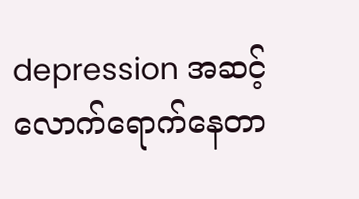depression အဆင့်လောက်ရောက်နေတာ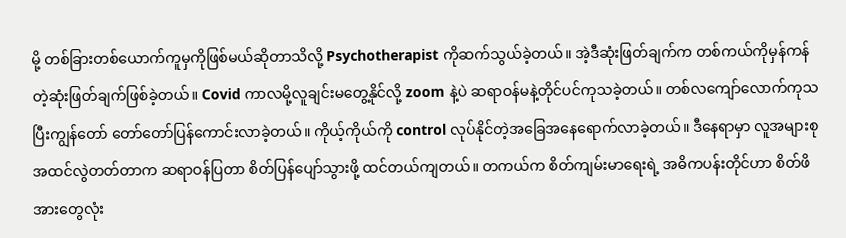မို့ တစ်ခြားတစ်ယောက်ကူမှကိုဖြစ်မယ်ဆိုတာသိလို့ Psychotherapist ကိုဆက်သွယ်ခဲ့တယ်။ အဲ့ဒီဆုံးဖြတ်ချက်က တစ်ကယ်ကိုမှန်ကန်တဲ့ဆုံးဖြတ်ချက်ဖြစ်ခဲ့တယ်။ Covid ကာလမို့လူချင်းမတွေ့နိုင်လို့ zoom နဲ့ပဲ ဆရာဝန်မနဲ့တိုင်ပင်ကုသခဲ့တယ်။ တစ်လကျော်လောက်ကုသပြီးကျွန်တော် တော်တော်ပြန်ကောင်းလာခဲ့တယ်။ ကိုယ့်ကိုယ်ကို control လုပ်နိုင်တဲ့အခြေအနေရောက်လာခဲ့တယ်။ ဒီနေရာမှာ လူအများစု အထင်လွဲတတ်တာက ဆရာဝန်ပြတာ စိတ်ပြန်ပျော်သွားဖို့ ထင်တယ်ကျတယ်။ တကယ်က စိတ်ကျမ်းမာရေးရဲ့ အဓိကပန်းတိုင်ဟာ စိတ်ဖိအားတွေလုံး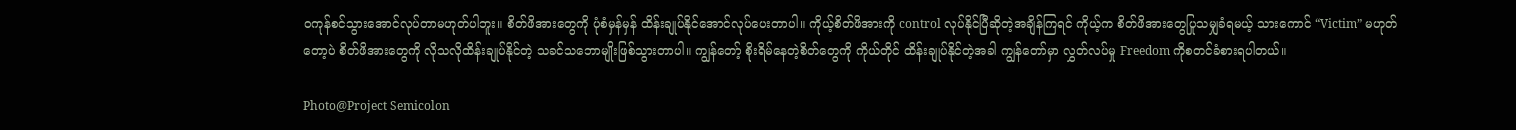ဝကုန်စင်သွားအောင်လုပ်တာမဟုတ်ပါဘူး။ စိတ်ဖိအားတွေကို ပုံစံမှန်မှန် ထိန်းချုပ်နိုင်အောင်လုပ်ပေးတာပါ။ ကိုယ့်စိတ်ဖိအားကို control လုပ်နိုင်ပြီဆိုတဲ့အချိန်ကြရင် ကိုယ့်က စိတ်ဖိအားတွေပြုသမျှခံရမယ့် သားကောင် “Victim” မဟုတ်တော့ပဲ စိတ်ဖိအားတွေကို လိုသလိုထိန်းချုပ်နိုင်တဲ့ သခင်သဘောမျိုးဖြစ်သွားတာပါ။ ကျွန်တော့် စိုးရိမ်နေတဲ့စိတ်တွေကို ကိုယ်တိုင် ထိန်းချုပ်နိုင်တဲ့အခါ ကျွန်တော်မှာ လွှတ်လပ်မှု Freedom ကိုစတင်ခံစားရပါတယ်။

Photo@Project Semicolon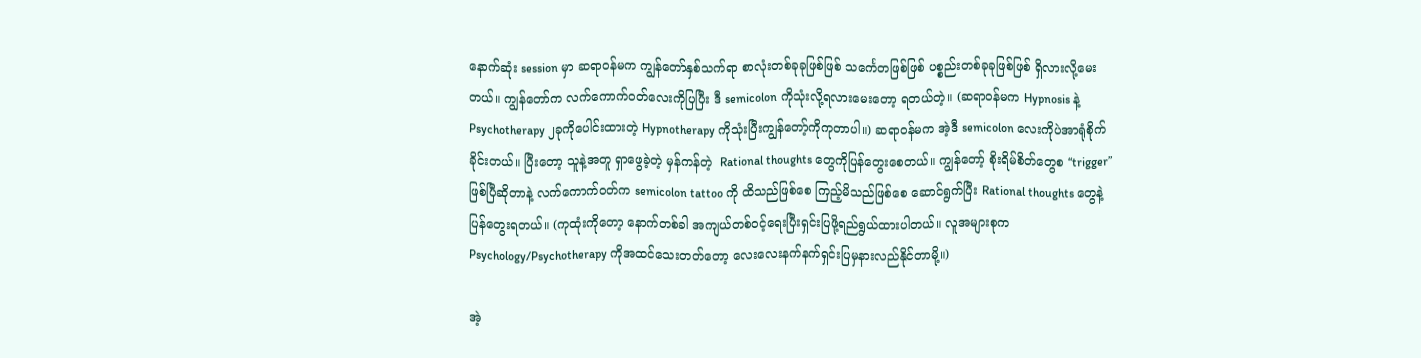နောက်ဆုံး session မှာ ဆရာဝန်မက ကျွန်တော်နှစ်သက်ရာ စာလုံးတစ်ခုခုဖြစ်ဖြစ် သင်္ကေတဖြစ်ဖြစ် ပစ္စည်းတစ်ခုခုဖြစ်ဖြစ် ရှိလားလို့မေးတယ်။ ကျွန်တော်က လက်ကောက်ဝတ်လေးကိုပြပြီး ဒီ semicolon ကိုသုံးလို့ရလားမေးတော့ ရတယ်တဲ့။ (ဆရာဝန်မက Hypnosis နဲ့ Psychotherapy ၂ခုကိုပေါင်းထားတဲ့ Hypnotherapy ကိုသုံးပြီးကျွန်တော့်ကိုကုတာပါ။) ဆရာဝန်မက အဲ့ဒီ semicolon လေးကိုပဲအာရုံစိုက်ခိုင်းတယ်။ ပြီးတော့ သူနဲ့အတူ ရှာဖွေခဲ့တဲ့ မှန်ကန်တဲ့  Rational thoughts တွေကိုပြန်တွေးစေတယ်။ ကျွန်တော့် စိုးရိမ်စိတ်တွေစ “trigger” ဖြစ်ပြီဆိုတာနဲ့ လက်ကောက်ဝတ်က semicolon tattoo ကို ထိသည်ဖြစ်စေ ကြည့်မိသည်ဖြစ်စေ ဆောင်ရွက်ပြီး Rational thoughts တွေနဲ့ပြန်တွေးရတယ်။ (ကုထုံးကိုတော့ နောက်တစ်ခါ အကျယ်တစ်ဝင့်ရေးပြီးရှင်းပြဖို့ရည်ရွယ်ထားပါတယ်။ လူအများစုက Psychology/Psychotherapy ကိုအထင်သေးတတ်တော့ လေးလေးနက်နက်ရှင်းပြမှနားလည်နိုင်တာမို့။)

အဲ့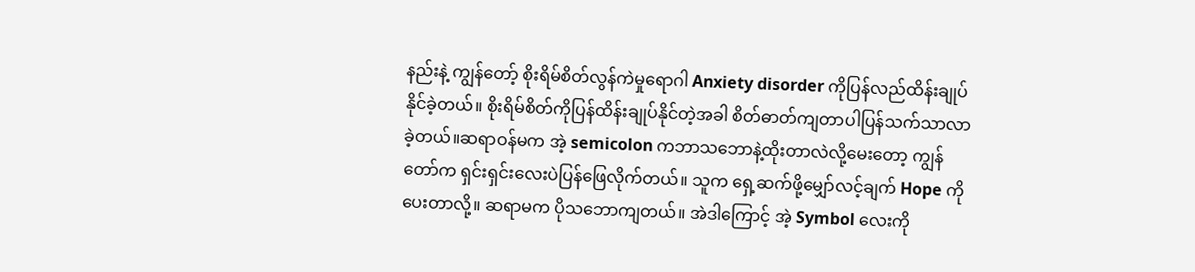နည်းနဲ့ ကျွန်တော့် စိုးရိမ်စိတ်လွန်ကဲမှုရောဂါ Anxiety disorder ကိုပြန်လည်ထိန်းချုပ်နိုင်ခဲ့တယ်။ စိုးရိမ်စိတ်ကိုပြန်ထိန်းချုပ်နိုင်တဲ့အခါ စိတ်ဓာတ်ကျတာပါပြန်သက်သာလာခဲ့တယ်။ဆရာဝန်မက အဲ့ semicolon ကဘာသဘောနဲ့ထိုးတာလဲလို့မေးတော့ ကျွန်တော်က ရှင်းရှင်းလေးပဲပြန်ဖြေလိုက်တယ်။ သူက ရှေ့ဆက်ဖို့မျှော်လင့်ချက် Hope ကိုပေးတာလို့။ ဆရာမက ပိုသဘောကျတယ်။ အဲဒါကြောင့် အဲ့ Symbol လေးကို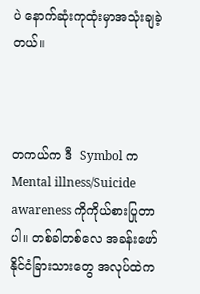ပဲ နောက်ဆုံးကုထုံးမှာအသုံးချခဲ့တယ်။



တကယ်က ဒီ  Symbol က Mental illness/Suicide awareness ကိုကိုယ်စားပြုတာပါ။ တစ်ခါတစ်လေ အခန်းဖော်နိုင်ငံခြားသားတွေ အလုပ်ထဲက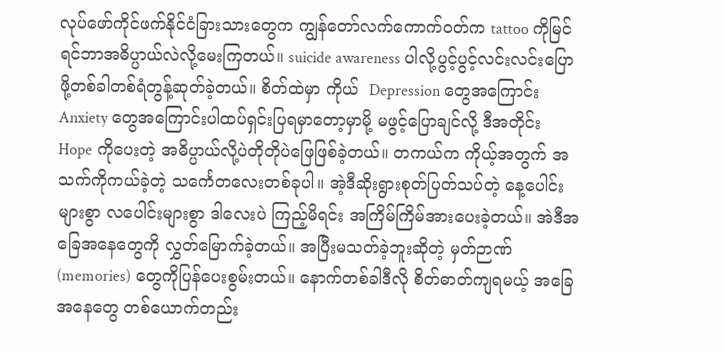လုပ်ဖော်ကိုင်ဖက်နိုင်ငံခြားသားတွေက ကျွန်တော်လက်ကောက်ဝတ်က tattoo ကိုမြင်ရင်ဘာအဓိပ္ပာယ်လဲလို့မေးကြတယ်။ suicide awareness ပါလို့ပွင့်ပွင့်လင်းလင်းပြောဖို့တစ်ခါတစ်ရံတွန့်ဆုတ်ခဲ့တယ်။ စိတ်ထဲမှာ ကိုယ်  Depression တွေအကြောင်း Anxiety တွေအကြောင်းပါထပ်ရှင်းပြရမှာတော့မှာမို့ မဖွင့်ပြောချင်လို့ ဒီအတိုင်း Hope ကိုပေးတဲ့ အဓိပ္ပာယ်လို့ပဲတိုတိုပဲဖြေဖြစ်ခဲ့တယ်။ တကယ်က ကိုယ့်အတွက် အသက်ကိုကယ်ခဲ့တဲ့ သင်္ကေတလေးတစ်ခုပါ။ အဲ့ဒီဆိုးရွားစုတ်ပြတ်သပ်တဲ့ နေ့ပေါင်းများစွာ လပေါင်းများစွာ ဒါလေးပဲ ကြည့်မိရင်း အကြိမ်ကြိမ်အားပေးခဲ့တယ်။ အဲဒီအခြေအနေတွေကို လွှတ်မြောက်ခဲ့တယ်။ အပြီးမသတ်ခဲ့ဘူးဆိုတဲ့ မှတ်ဉာဏ် (memories) တွေကိုပြန်ပေးစွမ်းတယ်။ နောက်တစ်ခါဒီလို စိတ်ဓာတ်ကျရမယ့် အခြေအနေတွေ တစ်ယောက်တည်း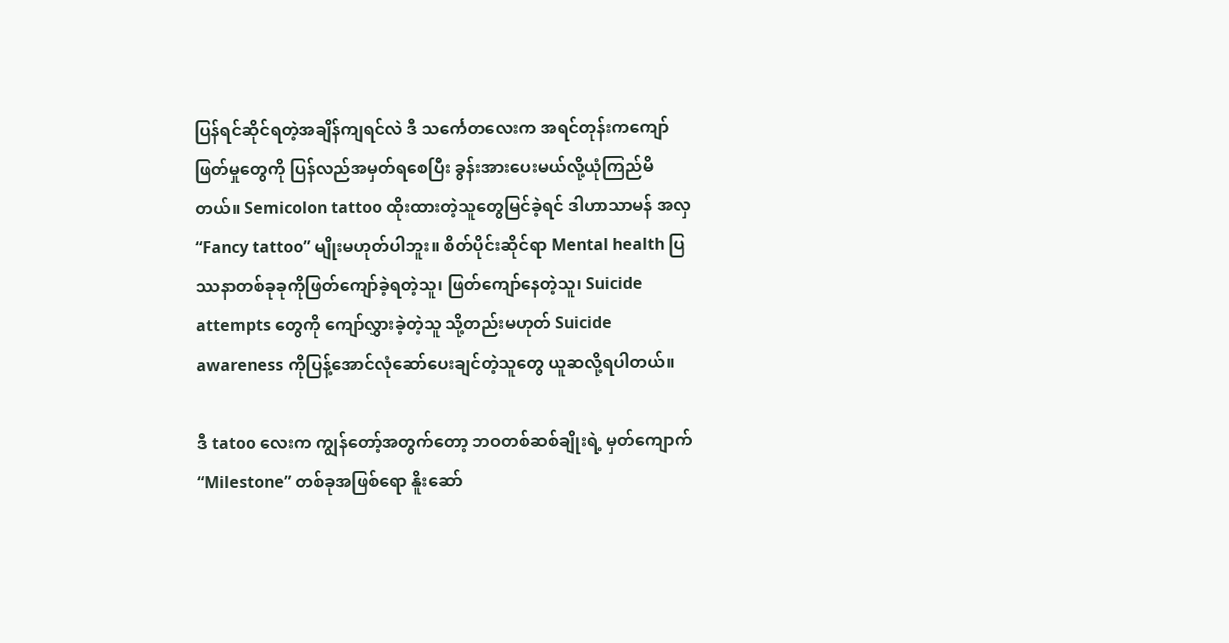ပြန်ရင်ဆိုင်ရတဲ့အချိန်ကျရင်လဲ ဒီ သင်္ကေတလေးက အရင်တုန်းကကျော်ဖြတ်မှုတွေကို ပြန်လည်အမှတ်ရစေပြီး ခွန်းအားပေးမယ်လို့ယုံကြည်မိတယ်။ Semicolon tattoo ထိုးထားတဲ့သူတွေမြင်ခဲ့ရင် ဒါဟာသာမန် အလှ “Fancy tattoo” မျိုးမဟုတ်ပါဘူး။ စိတ်ပိုင်းဆိုင်ရာ Mental health ပြဿနာတစ်ခုခုကိုဖြတ်ကျော်ခဲ့ရတဲ့သူ၊ ဖြတ်ကျော်နေတဲ့သူ၊ Suicide attempts တွေကို ကျော်လွှားခဲ့တဲ့သူ သို့တည်းမဟုတ် Suicide awareness ကိုပြန့်အောင်လုံဆော်ပေးချင်တဲ့သူတွေ ယူဆလို့ရပါတယ်။

ဒီ tatoo လေးက ကျွန်တော့်အတွက်တော့ ဘဝတစ်ဆစ်ချိုးရဲ့ မှတ်ကျောက် “Milestone” တစ်ခုအဖြစ်ရော နိူးဆော်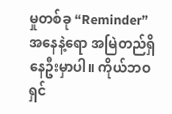မှုတစ်ခု “Reminder” အနေနဲ့ရော အမြဲတည်ရှိနေဦးမှာပါ။ ကိုယ်ဘဝရှင်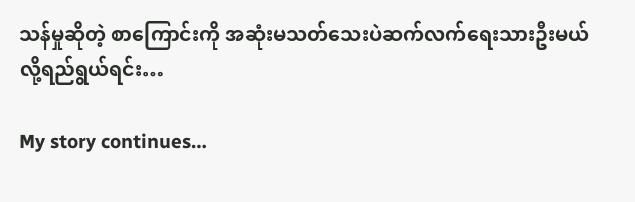သန်မှုဆိုတဲ့ စာကြောင်းကို အဆုံးမသတ်သေးပဲဆက်လက်ရေးသားဦးမယ်လို့ရည်ရွယ်ရင်း…

My story continues…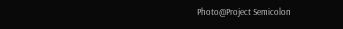Photo@Project Semicolon